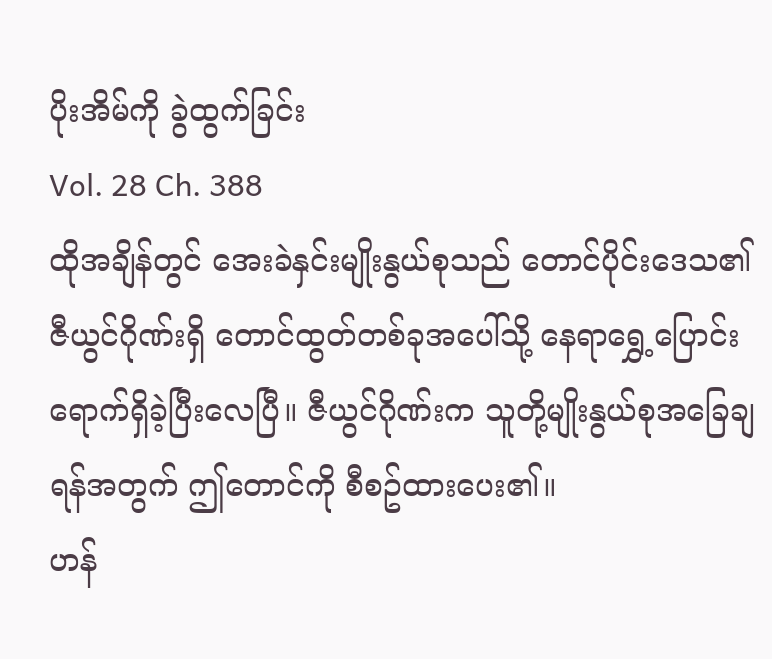ပိုးအိမ်ကို ခွဲထွက်ခြင်း
Vol. 28 Ch. 388
ထိုအချိန်တွင် အေးခဲနှင်းမျိုးနွယ်စုသည် တောင်ပိုင်းဒေသ၏ ဇီယွင်ဂိုဏ်းရှိ တောင်ထွတ်တစ်ခုအပေါ်သို့ နေရာရွှေ့ပြောင်းရောက်ရှိခဲ့ပြီးလေပြီ။ ဇီယွင်ဂိုဏ်းက သူတို့မျိုးနွယ်စုအခြေချရန်အတွက် ဤတောင်ကို စီစဥ်ထားပေး၏။
ဟန်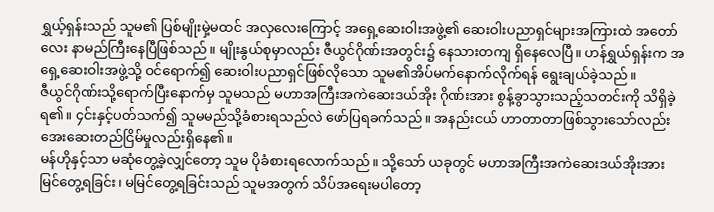ရွှယ့်ရှန်းသည် သူမ၏ ပြစ်မျိုးမှဲ့မထင် အလှလေးကြောင့် အရှေ့ဆေးဝါးအဖွဲ့၏ ဆေးဝါးပညာရှင်များအကြားထဲ အတော်လေး နာမည်ကြီးနေပြီဖြစ်သည်။ မျိုးနွယ်စုမှာလည်း ဇီယွင်ဂိုဏ်းအတွင်း၌ နေသားတကျ ရှိနေလေပြီ။ ဟန်ရွှယ်ရှန်းက အရှေ့ဆေးဝါးအဖွဲ့သို့ ဝင်ရောက်၍ ဆေးဝါးပညာရှင်ဖြစ်လိုသော သူမ၏အိပ်မက်နောက်လိုက်ရန် ရွေးချယ်ခဲ့သည်။
ဇီယွင်ဂိုဏ်းသို့ရောက်ပြီးနောက်မှ သူမသည် မဟာအကြီးအကဲဆေးဒယ်အိုး ဂိုဏ်းအား စွန့်ခွာသွားသည့်သတင်းကို သိရှိခဲ့ရ၏။ ၄င်းနှင့်ပတ်သက်၍ သူမမည်သို့ခံစားရသည်လဲ ဖော်ပြရခက်သည်။ အနည်းငယ် ဟာတာတာဖြစ်သွားသော်လည်း အေးဆေးတည်ငြိမ်မှုလည်းရှိနေ၏။
မန်ဟိုနှင့်သာ မဆုံတွေ့ခဲ့လျှင်တော့ သူမ ပိုခံစားရလောက်သည်။ သို့သော် ယခုတွင် မဟာအကြီးအကဲဆေးဒယ်အိုးအား မြင်တွေ့ရခြင်း၊ မမြင်တွေ့ရခြင်းသည် သူမအတွက် သိပ်အရေးမပါတော့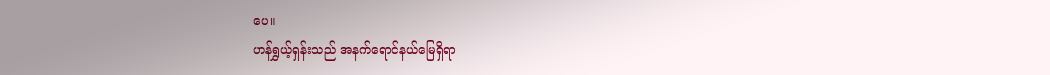ပေ။
ဟန်ရွှယ့်ရှန်းသည် အနက်ရောင်နယ်မြေရှိရာ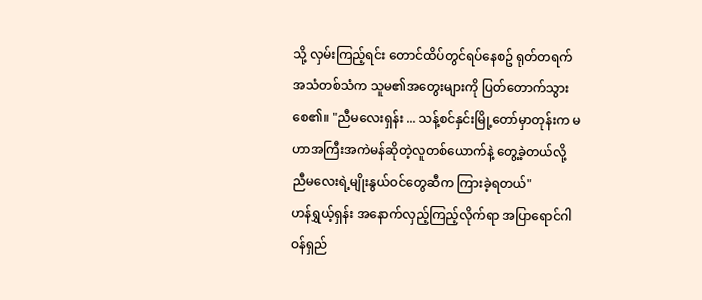သို့ လှမ်းကြည့်ရင်း တောင်ထိပ်တွင်ရပ်နေစဥ် ရုတ်တရက် အသံတစ်သံက သူမ၏အတွေးများကို ပြတ်တောက်သွားစေ၏။ "ညီမလေးရှန်း ... သန့်စင်နှင်းမြို့တော်မှာတုန်းက မဟာအကြီးအကဲမန်ဆိုတဲ့လူတစ်ယောက်နဲ့ တွေ့ခဲ့တယ်လို့ ညီမလေးရဲ့မျိုးနွယ်ဝင်တွေဆီက ကြားခဲ့ရတယ်"
ဟန်ရွှယ့်ရှန်း အနောက်လှည့်ကြည့်လိုက်ရာ အပြာရောင်ဂါဝန်ရှည်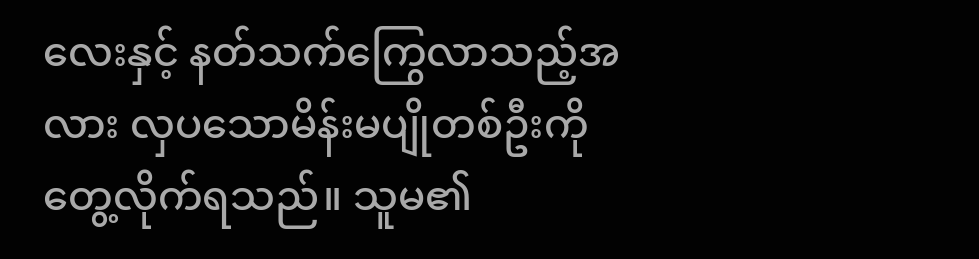လေးနှင့် နတ်သက်ကြွေလာသည့်အလား လှပသောမိန်းမပျိုတစ်ဦးကို တွေ့လိုက်ရသည်။ သူမ၏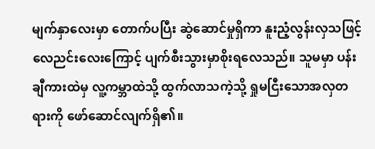မျက်နှာလေးမှာ တောက်ပပြီး ဆွဲဆောင်မှုရှိကာ နူးညံ့လွန်းလှသဖြင့် လေညင်းလေးကြောင့် ပျက်စီးသွားမှာစိုးရလေသည်။ သူမမှာ ပန်းချီကားထဲမှ လူ့ကမ္ဘာထဲသို့ ထွက်လာသကဲ့သို့ ရှုမငြီးသောအလှတရားကို ဖော်ဆောင်လျက်ရှိ၏။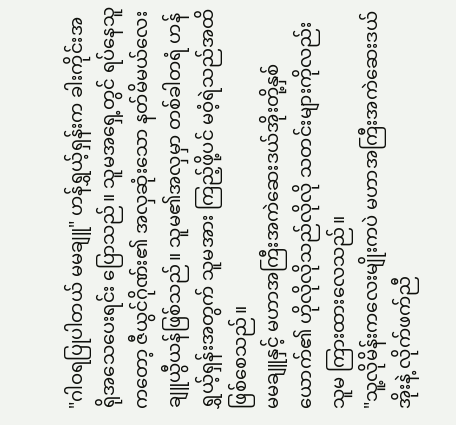"ဂါဝရပြုပါတယ် မမချူ" ဟန်ရွှယ့်ရှန်းက ခါးကိုင်းအရိုအသေပေးရင်း ပြောသည်။ သူမအရှေ့တွင် ရပ်နေသူကတော့ ဇီယွင်ဂိုဏ်း၏ အလှဆုံးသော နတ်မိမယ်လေး ချူယွီယန်ဖြစ်သည်။ သူမ၏အလှမှာ တစ်ခါတရံ ဟန်ရွှယ့်ရှန်းအတွက် သူမအား ကြည့်ဖို့ပင် မဝံ့ရဲသည်အထိ ဖြစ်စေသည်။
မမချူနှင့် မဟာအကြီးအကဲဆေးဒယ်အိုးတို့နှစ်ယောက်၏ ဟိုလိုလိုသည်လိုလို သတင်းများကိုလည်း သူမ ကြားထားလေသည်။
"သူ့လိုမိန်းကလေးမျိုးကပဲ မဟာအကြီးအကဲဆေးဒယ်အိုးနဲ့ လိုက်ဖက်ညီ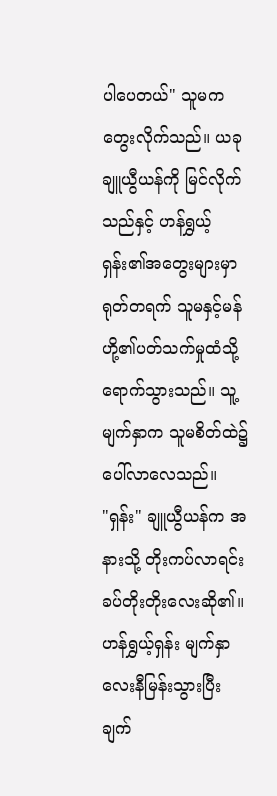ပါပေတယ်" သူမက တွေးလိုက်သည်။ ယခု ချူယွီယန်ကို မြင်လိုက်သည်နှင့် ဟန်ရွှယ့်ရှန်း၏အတွေးများမှာ ရုတ်တရက် သူမနှင့်မန်ဟို့၏ပတ်သက်မှုထံသို့ ရောက်သွားသည်။ သူ့မျက်နှာက သူမစိတ်ထဲ၌ ပေါ်လာလေသည်။
"ရှန်း" ချူယွီယန်က အနားသို့ တိုးကပ်လာရင်း ခပ်တိုးတိုးလေးဆို၏။
ဟန်ရွှယ့်ရှန်း မျက်နှာလေးနီမြန်းသွားပြီး ချက်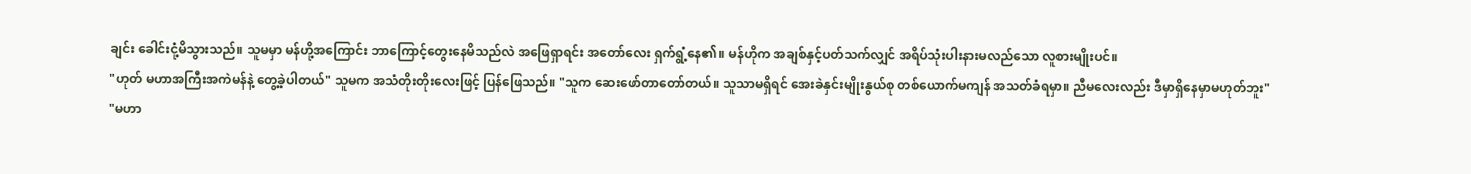ချင်း ခေါင်းငုံ့မိသွားသည်။ သူမမှာ မန်ဟို့အကြောင်း ဘာကြောင့်တွေးနေမိသည်လဲ အဖြေရှာရင်း အတော်လေး ရှက်ရွံ့နေ၏။ မန်ဟိုက အချစ်နှင့်ပတ်သက်လျှင် အရိပ်သုံးပါးနားမလည်သော လူစားမျိုးပင်။
"ဟုတ် မဟာအကြီးအကဲမန်နဲ့ တွေ့ခဲ့ပါတယ်" သူမက အသံတိုးတိုးလေးဖြင့် ပြန်ဖြေသည်။ "သူက ဆေးဖော်တာတော်တယ်။ သူသာမရှိရင် အေးခဲနှင်းမျိုးနွယ်စု တစ်ယောက်မကျန် အသတ်ခံရမှာ။ ညီမလေးလည်း ဒီမှာရှိနေမှာမဟုတ်ဘူး"
"မဟာ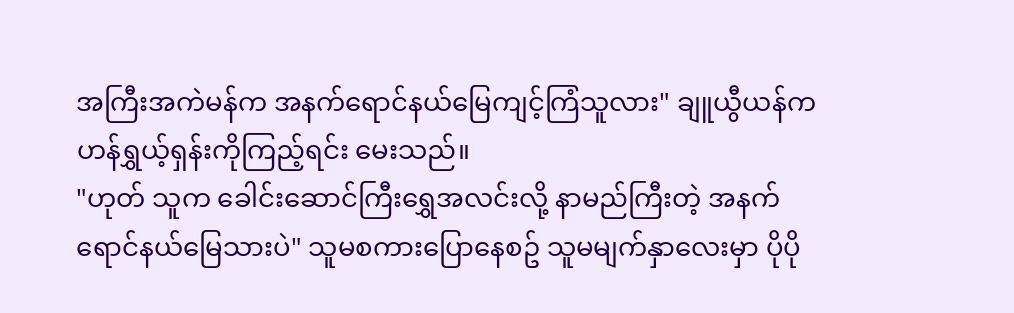အကြီးအကဲမန်က အနက်ရောင်နယ်မြေကျင့်ကြံသူလား" ချူယွီယန်က ဟန်ရွှယ့်ရှန်းကိုကြည့်ရင်း မေးသည်။
"ဟုတ် သူက ခေါင်းဆောင်ကြီးရွှေအလင်းလို့ နာမည်ကြီးတဲ့ အနက်ရောင်နယ်မြေသားပဲ" သူမစကားပြောနေစဥ် သူမမျက်နှာလေးမှာ ပိုပို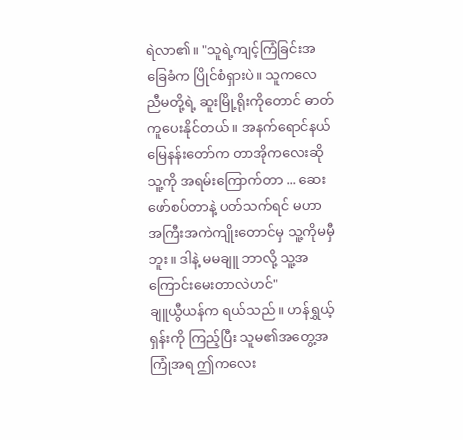ရဲလာ၏။ "သူရဲ့ကျင့်ကြံခြင်းအခြေခံက ပြိုင်စံရှားပဲ။ သူကလေ ညီမတို့ရဲ့ ဆူးမြို့ရိုးကိုတောင် ဓာတ်ကူပေးနိုင်တယ်။ အနက်ရောင်နယ်မြေနန်းတော်က တာအိုကလေးဆို သူ့ကို အရမ်းကြောက်တာ ... ဆေးဖော်စပ်တာနဲ့ ပတ်သက်ရင် မဟာအကြီးအကဲကျိုးတောင်မှ သူ့ကိုမမှီဘူး။ ဒါနဲ့ မမချူ ဘာလို့ သူ့အကြောင်းမေးတာလဲဟင်"
ချူယွီယန်က ရယ်သည်။ ဟန်ရွှယ့်ရှန်းကို ကြည့်ပြီး သူမ၏အတွေ့အကြုံအရ ဤကလေး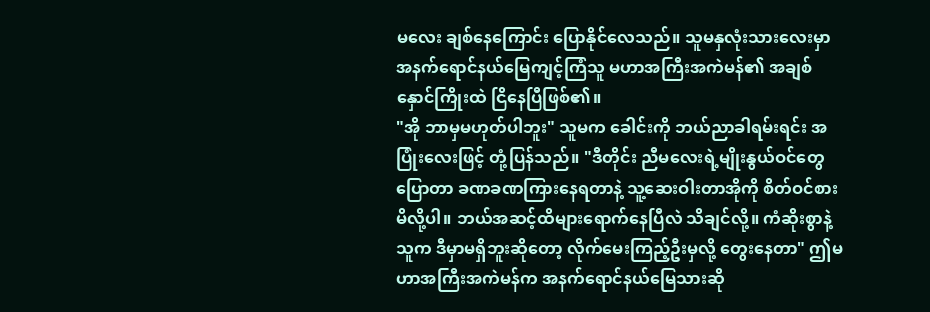မလေး ချစ်နေကြောင်း ပြောနိုင်လေသည်။ သူမနှလုံးသားလေးမှာ အနက်ရောင်နယ်မြေကျင့်ကြံသူ မဟာအကြီးအကဲမန်၏ အချစ်နှောင်ကြိုးထဲ ငြိနေပြီဖြစ်၏။
"အို ဘာမှမဟုတ်ပါဘူး" သူမက ခေါင်းကို ဘယ်ညာခါရမ်းရင်း အပြုံးလေးဖြင့် တုံ့ပြန်သည်။ "ဒီတိုင်း ညီမလေးရဲ့မျိုးနွယ်ဝင်တွေ ပြောတာ ခဏခဏကြားနေရတာနဲ့ သူ့ဆေးဝါးတာအိုကို စိတ်ဝင်စားမိလို့ပါ။ ဘယ်အဆင့်ထိများရောက်နေပြီလဲ သိချင်လို့။ ကံဆိုးစွာနဲ့ သူက ဒီမှာမရှိဘူးဆိုတော့ လိုက်မေးကြည့်ဦးမှလို့ တွေးနေတာ" ဤမဟာအကြီးအကဲမန်က အနက်ရောင်နယ်မြေသားဆို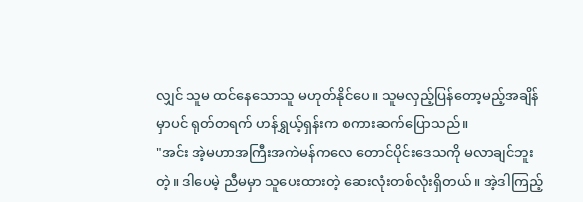လျှင် သူမ ထင်နေသောသူ မဟုတ်နိုင်ပေ။ သူမလှည့်ပြန်တော့မည့်အချိန်မှာပင် ရုတ်တရက် ဟန်ရွှယ့်ရှန်းက စကားဆက်ပြောသည်။
"အင်း အဲ့မဟာအကြီးအကဲမန်ကလေ တောင်ပိုင်းဒေသကို မလာချင်ဘူးတဲ့။ ဒါပေမဲ့ ညီမမှာ သူပေးထားတဲ့ ဆေးလုံးတစ်လုံးရှိတယ်။ အဲ့ဒါကြည့်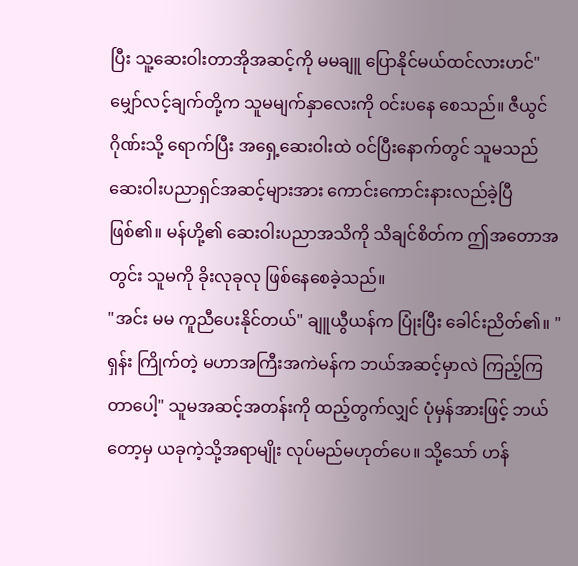ပြီး သူ့ဆေးဝါးတာအိုအဆင့်ကို မမချူ ပြောနိုင်မယ်ထင်လားဟင်" မျှော်လင့်ချက်တို့က သူမမျက်နှာလေးကို ဝင်းပနေ စေသည်။ ဇီယွင်ဂိုဏ်းသို့ ရောက်ပြီး အရှေ့ဆေးဝါးထဲ ဝင်ပြီးနောက်တွင် သူမသည် ဆေးဝါးပညာရှင်အဆင့်များအား ကောင်းကောင်းနားလည်ခဲ့ပြီဖြစ်၏။ မန်ဟို့၏ ဆေးဝါးပညာအသိကို သိချင်စိတ်က ဤအတောအတွင်း သူမကို ခိုးလုခုလု ဖြစ်နေစေခဲ့သည်။
"အင်း မမ ကူညီပေးနိုင်တယ်" ချူယွီယန်က ပြုံးပြီး ခေါင်းညိတ်၏။ "ရှန်း ကြိုက်တဲ့ မဟာအကြီးအကဲမန်က ဘယ်အဆင့်မှာလဲ ကြည့်ကြတာပေါ့" သူမအဆင့်အတန်းကို ထည့်တွက်လျှင် ပုံမှန်အားဖြင့် ဘယ်တော့မှ ယခုကဲ့သို့အရာမျိုး လုပ်မည်မဟုတ်ပေ။ သို့သော် ဟန်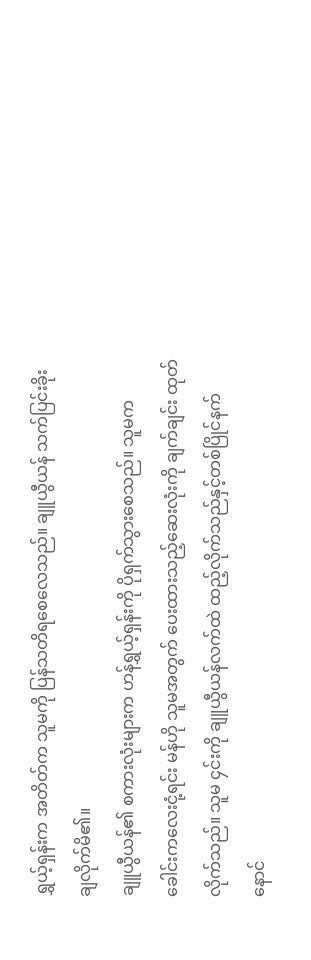ရွှယ့်ရှန်းက အတိတ်က သူမကို ပြန်သတိရစေလေသည်။ ချူယွီယန် သက်ပြင်းခိုးချလိုက်မိ၏။
ချူယွီယန်၏ စကားလုံးများက ဟန်ရွှယ့်ရှန်းကို ပိုရှက်သွားစေသည်။ သူမက ခေါင်းကလေးငုံ့ရင်း မန်ဟို သူမအတွက် ပေးထားသည့်ဆေးလုံးကို ချက်ချင်း ထုတ်လိုက်သည်။ သူမ ၄င်းကို ချူယွီယန်လက်ထဲ ထည့်လိုက်သည်နှင့်တစ်ပြိုင်နက် နောင်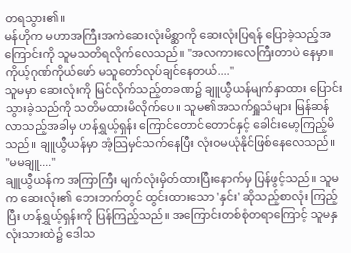တရသွား၏။
မန်ဟိုက မဟာအကြီးအကဲဆေးလုံးမိစ္ဆာကို ဆေးလုံးပြရန် ပြောခဲ့သည့်အကြောင်းကို သူမသတိရလိုက်လေသည်။ "အလကားလေကြီးတာပဲ နေမှာ။ ကိုယ့်ဂုဏ်ကိုယ်ဖော် မသူတော်လုပ်ချင်နေတယ်...."
သူမမှာ ဆေးလုံးကို မြင်လိုက်သည့်တခဏ၌ ချူယွီယန်မျက်နှာထား ပြောင်းသွားခဲ့သည်ကို သတိမထားမိလိုက်ပေ။ သူမ၏အသက်ရှူသံများ မြန်ဆန်လာသည့်အခါမှ ဟန်ရွှယ့်ရှန်း ကြောင်တောင်တောင်နှင့် ခေါင်းမော့ကြည့်မိသည်။ ချူယွီယန်မှာ အံ့သြမှင်သက်နေပြီး လုံးဝမယုံနိုင်ဖြစ်နေလေသည်။
"မမချူ...."
ချူယွီယန်က အကြာကြီး မျက်လုံးမှိတ်ထားပြီးနောက်မှ ပြန်ဖွင့်သည်။ သူမက ဆေးလုံး၏ ဘေးဘက်တွင် ထွင်းထားသော 'နှင်း' ဆိုသည့်စာလုံး ကြည့်ပြီး ဟန်ရွှယ့်ရှန်းကို ပြန်ကြည့်သည်။ အကြောင်းတစ်စုံတရာကြောင့် သူမနှလုံးသားထဲ၌ ဒေါသ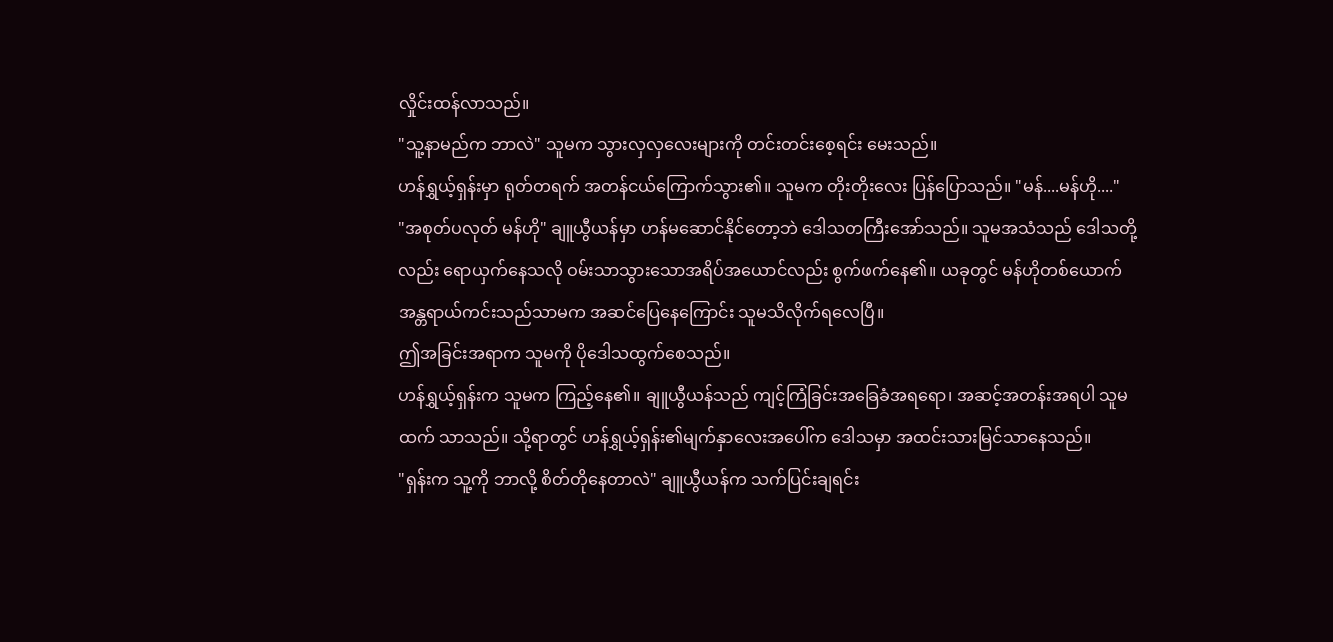လှိုင်းထန်လာသည်။
"သူ့နာမည်က ဘာလဲ" သူမက သွားလှလှလေးများကို တင်းတင်းစေ့ရင်း မေးသည်။
ဟန်ရွှယ့်ရှန်းမှာ ရုတ်တရက် အတန်ငယ်ကြောက်သွား၏။ သူမက တိုးတိုးလေး ပြန်ပြောသည်။ "မန်....မန်ဟို...."
"အစုတ်ပလုတ် မန်ဟို" ချူယွီယန်မှာ ဟန်မဆောင်နိုင်တော့ဘဲ ဒေါသတကြီးအော်သည်။ သူမအသံသည် ဒေါသတို့လည်း ရောယှက်နေသလို ဝမ်းသာသွားသောအရိပ်အယောင်လည်း စွက်ဖက်နေ၏။ ယခုတွင် မန်ဟိုတစ်ယောက် အန္တရာယ်ကင်းသည်သာမက အဆင်ပြေနေကြောင်း သူမသိလိုက်ရလေပြီ။
ဤအခြင်းအရာက သူမကို ပိုဒေါသထွက်စေသည်။
ဟန်ရွှယ့်ရှန်းက သူမက ကြည့်နေ၏။ ချူယွီယန်သည် ကျင့်ကြံခြင်းအခြေခံအရရော၊ အဆင့်အတန်းအရပါ သူမထက် သာသည်။ သို့ရာတွင် ဟန်ရွှယ့်ရှန်း၏မျက်နှာလေးအပေါ်က ဒေါသမှာ အထင်းသားမြင်သာနေသည်။
"ရှန်းက သူ့ကို ဘာလို့ စိတ်တိုနေတာလဲ" ချူယွီယန်က သက်ပြင်းချရင်း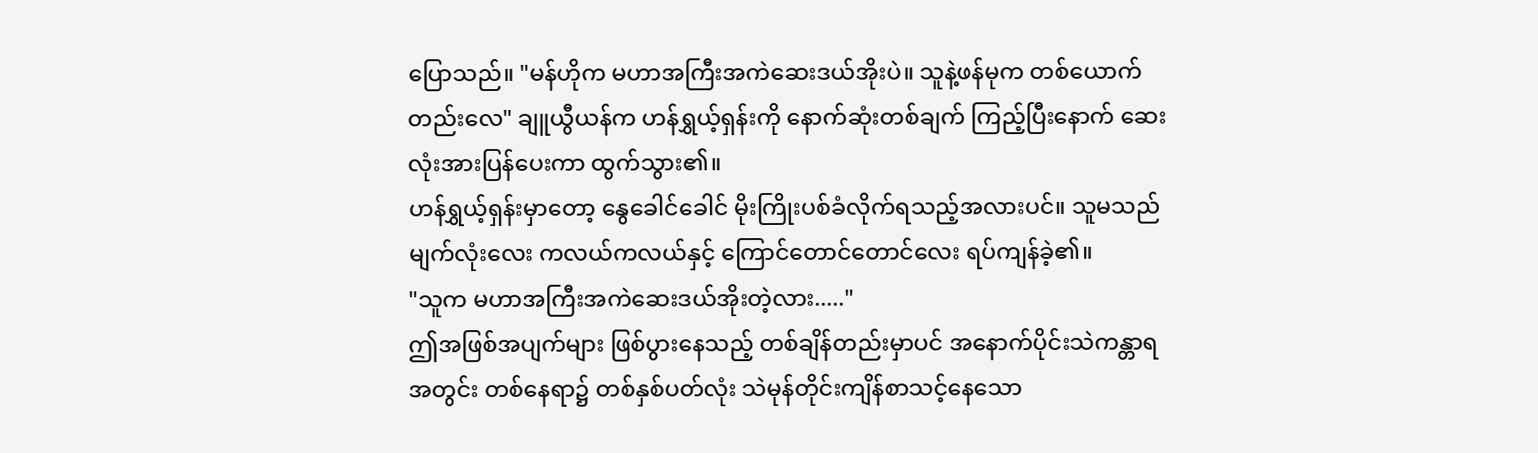ပြောသည်။ "မန်ဟိုက မဟာအကြီးအကဲဆေးဒယ်အိုးပဲ။ သူနဲ့ဖန်မုက တစ်ယောက်တည်းလေ" ချူယွီယန်က ဟန်ရွှယ့်ရှန်းကို နောက်ဆုံးတစ်ချက် ကြည့်ပြီးနောက် ဆေးလုံးအားပြန်ပေးကာ ထွက်သွား၏။
ဟန်ရွှယ့်ရှန်းမှာတော့ နွေခေါင်ခေါင် မိုးကြိုးပစ်ခံလိုက်ရသည့်အလားပင်။ သူမသည် မျက်လုံးလေး ကလယ်ကလယ်နှင့် ကြောင်တောင်တောင်လေး ရပ်ကျန်ခဲ့၏။
"သူက မဟာအကြီးအကဲဆေးဒယ်အိုးတဲ့လား....."
ဤအဖြစ်အပျက်များ ဖြစ်ပွားနေသည့် တစ်ချိန်တည်းမှာပင် အနောက်ပိုင်းသဲကန္တာရအတွင်း တစ်နေရာ၌ တစ်နှစ်ပတ်လုံး သဲမုန်တိုင်းကျိန်စာသင့်နေသော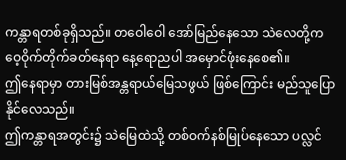ကန္တာရတစ်ခုရှိသည်။ တဝေါဝေါ အော်မြည်နေသော သဲလေတို့က ဝေ့ဝိုက်တိုက်ခတ်နေရာ နေ့ရောညပါ အမှောင်ဖုံးနေစေ၏။
ဤနေရာမှာ တားမြစ်အန္တရာယ်မြေသဖွယ် ဖြစ်ကြောင်း မည်သူပြောနိုင်လေသည်။
ဤကန္တာရအတွင်း၌ သဲမြေထဲသို့ တစ်ဝက်နစ်မြုပ်နေသော ပလ္လင်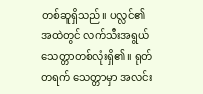တစ်ဆူရှိသည်။ ပလ္လင်၏အထဲတွင် လက်သီးအရွယ် သေတ္တာတစ်လုံးရှိ၏။ ရုတ်တရက် သေတ္တာမှာ အလင်း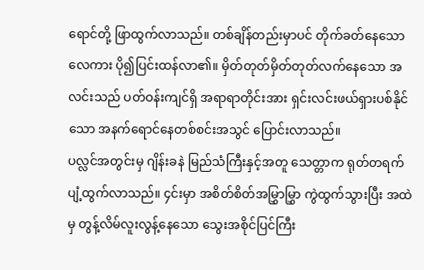ရောင်တို့ ဖြာထွက်လာသည်။ တစ်ချိန်တည်းမှာပင် တိုက်ခတ်နေသောလေကား ပို၍ပြင်းထန်လာ၏။ မှိတ်တုတ်မှိတ်တုတ်လက်နေသော အလင်းသည် ပတ်ဝန်းကျင်ရှိ အရာရာတိုင်းအား ရှင်းလင်းဖယ်ရှားပစ်နိုင်သော အနက်ရောင်နေတစ်စင်းအသွင် ပြောင်းလာသည်။
ပလ္လင်အတွင်းမှ ဂျိန်းခနဲ မြည်သံကြီးနှင့်အတူ သေတ္တာက ရုတ်တရက် ပျံ့ထွက်လာသည်။ ၄င်းမှာ အစိတ်စိတ်အမြွှာမြွှာ ကွဲထွက်သွားပြီး အထဲမှ တွန့်လိမ်လူးလွန့်နေသော သွေးအစိုင်ပြင်ကြီး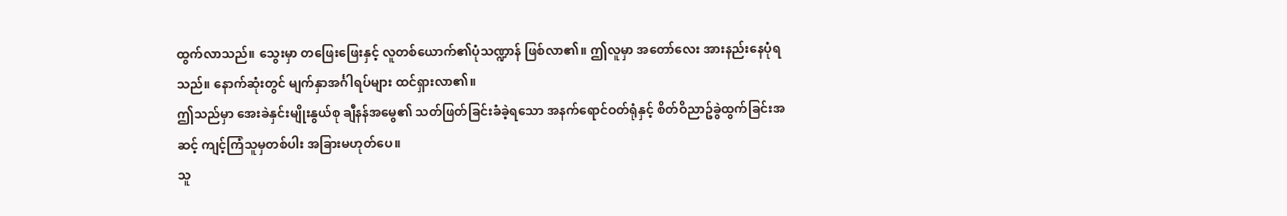ထွက်လာသည်။ သွေးမှာ တဖြေးဖြေးနှင့် လူတစ်ယောက်၏ပုံသဏ္ဍာန် ဖြစ်လာ၏။ ဤလူမှာ အတော်လေး အားနည်းနေပုံရသည်။ နောက်ဆုံးတွင် မျက်နှာအင်္ဂါရပ်များ ထင်ရှားလာ၏။
ဤသည်မှာ အေးခဲနှင်းမျိုးနွယ်စု ချီနန်အမွေ၏ သတ်ဖြတ်ခြင်းခံခဲ့ရသော အနက်ရောင်ဝတ်ရုံနှင့် စိတ်ဝိညာဥ်ခွဲထွက်ခြင်းအဆင့် ကျင့်ကြံသူမှတစ်ပါး အခြားမဟုတ်ပေ။
သူ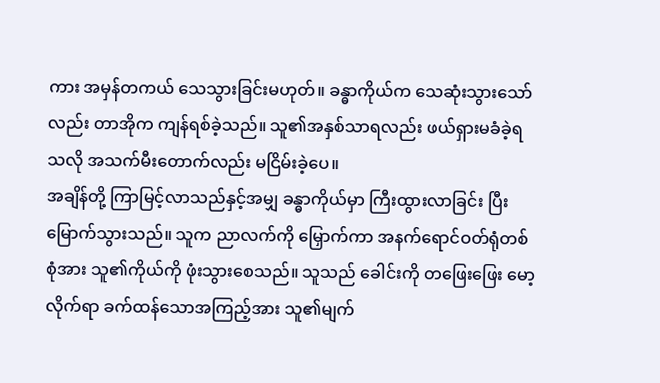ကား အမှန်တကယ် သေသွားခြင်းမဟုတ်။ ခန္ဓာကိုယ်က သေဆုံးသွားသော်လည်း တာအိုက ကျန်ရစ်ခဲ့သည်။ သူ၏အနှစ်သာရလည်း ဖယ်ရှားမခံခဲ့ရသလို အသက်မီးတောက်လည်း မငြိမ်းခဲ့ပေ။
အချိန်တို့ ကြာမြင့်လာသည်နှင့်အမျှ ခန္ဓာကိုယ်မှာ ကြီးထွားလာခြင်း ပြီးမြောက်သွားသည်။ သူက ညာလက်ကို မြှောက်ကာ အနက်ရောင်ဝတ်ရုံတစ်စုံအား သူ၏ကိုယ်ကို ဖုံးသွားစေသည်။ သူသည် ခေါင်းကို တဖြေးဖြေး မော့လိုက်ရာ ခက်ထန်သောအကြည့်အား သူ၏မျက်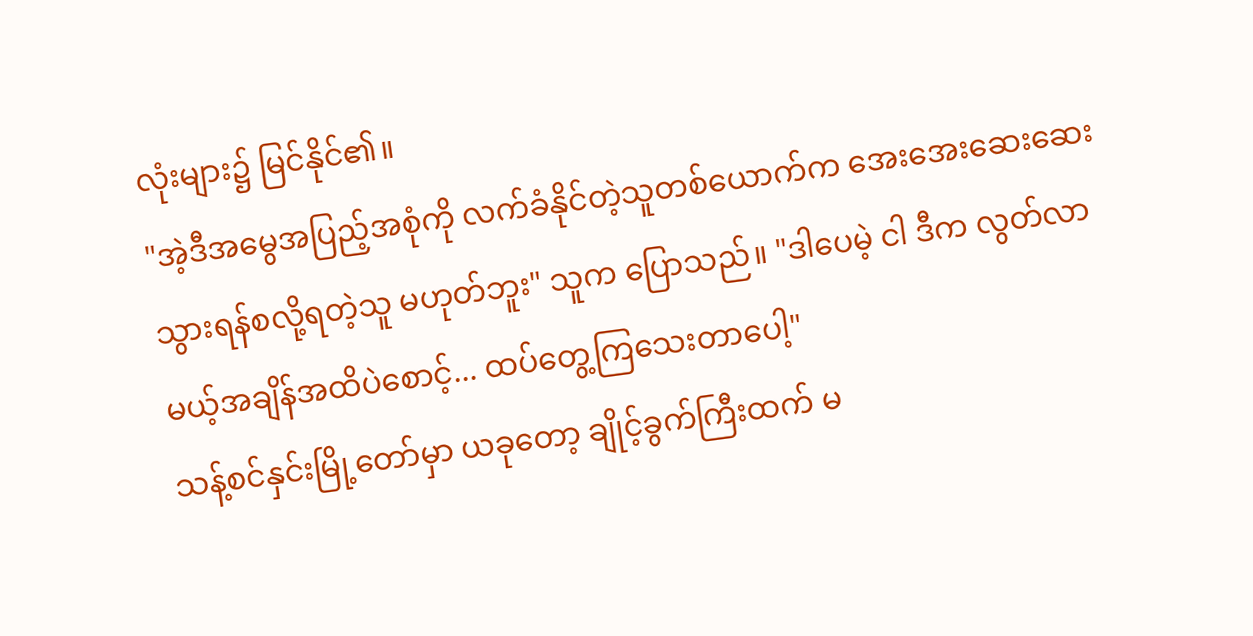လုံးများ၌ မြင်နိုင်၏။
"အဲ့ဒီအမွေအပြည့်အစုံကို လက်ခံနိုင်တဲ့သူတစ်ယောက်က အေးအေးဆေးဆေး သွားရန်စလို့ရတဲ့သူ မဟုတ်ဘူး" သူက ပြောသည်။ "ဒါပေမဲ့ ငါ ဒီက လွတ်လာမယ့်အချိန်အထိပဲစောင့်... ထပ်တွေ့ကြသေးတာပေါ့"
သန့်စင်နှင်းမြို့တော်မှာ ယခုတော့ ချိုင့်ခွက်ကြီးထက် မ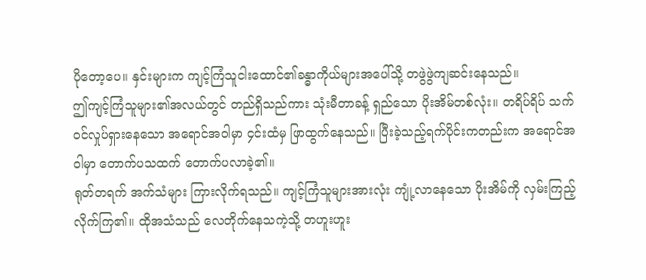ပိုတော့ပေ။ နှင်းများက ကျင့်ကြံသူငါးထောင်၏ခန္ဓာကိုယ်များအပေါ်သို့ တဖွဲဖွဲကျဆင်းနေသည်။
ဤကျင့်ကြံသူများ၏အလယ်တွင် တည်ရှိသည်ကား သုံးမီတာခန့် ရှည်သော ပိုးအိမ်တစ်လုံး။ တရိပ်ရိပ် သက်ဝင်လှုပ်ရှားနေသော အရောင်အဝါမှာ ၄င်းထံမှ ဖြာထွက်နေသည်။ ပြီးခဲ့သည့်ရက်ပိုင်းကတည်းက အရောင်အဝါမှာ တောက်ပသထက် တောက်ပလာခဲ့၏။
ရုတ်တရက် အက်သံများ ကြားလိုက်ရသည်။ ကျင့်ကြံသူများအားလုံး ကျုံ့လာနေသော ပိုးအိမ်ကို လှမ်းကြည့်လိုက်ကြ၏။ ထိုအသံသည် လေတိုက်နေသကဲ့သို့ တဟူးဟူး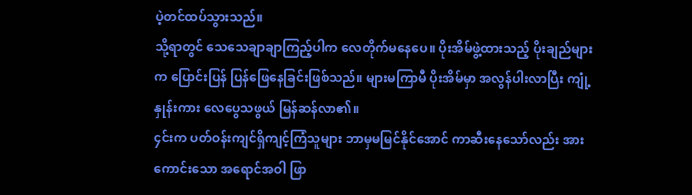ပဲ့တင်ထပ်သွားသည်။
သို့ရာတွင် သေသေချာချာကြည့်ပါက လေတိုက်မနေပေ။ ပိုးအိမ်ဖွဲ့ထားသည့် ပိုးချည်များက ပြောင်းပြန် ပြန်ဖြေနေခြင်းဖြစ်သည်။ များမကြာမီ ပိုးအိမ်မှာ အလွန်ပါးလာပြီး ကျုံ့နှုန်းကား လေပွေသဖွယ် မြန်ဆန်လာ၏။
၄င်းက ပတ်ဝန်းကျင်ရှိကျင့်ကြံသူများ ဘာမှမမြင်နိုင်အောင် ကာဆီးနေသော်လည်း အားကောင်းသော အရောင်အဝါ ဖြာ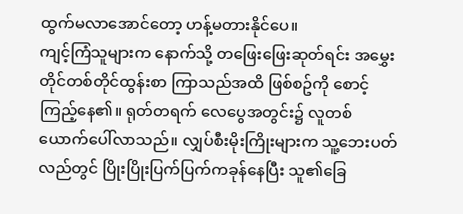ထွက်မလာအောင်တော့ ဟန့်မတားနိုင်ပေ။
ကျင့်ကြံသူများက နောက်သို့ တဖြေးဖြေးဆုတ်ရင်း အမွှေးတိုင်တစ်တိုင်ထွန်းစာ ကြာသည်အထိ ဖြစ်စဥ်ကို စောင့်ကြည့်နေ၏။ ရုတ်တရက် လေပွေအတွင်း၌ လူတစ်ယောက်ပေါ်လာသည်။ လျှပ်စီးမိုးကြိုးများက သူ့ဘေးပတ်လည်တွင် ပြိုးပြိုးပြက်ပြက်ကခုန်နေပြီး သူ၏ခြေ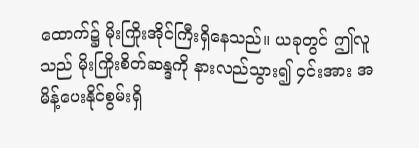ထောက်၌ မိုးကြိုးအိုင်ကြီးရှိနေသည်။ ယခုတွင် ဤလူသည် မိုးကြိုးစိတ်ဆန္ဒကို နားလည်သွား၍ ၄င်းအား အမိန့်ပေးနိုင်စွမ်းရှိ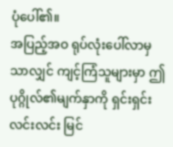ပုံပေါ်၏။
အပြည့်အဝ ရုပ်လုံးပေါ်လာမှသာလျှင် ကျင့်ကြံသူများမှာ ဤပုဂ္ဂိုလ်၏မျက်နှာကို ရှင်းရှင်းလင်းလင်း မြင်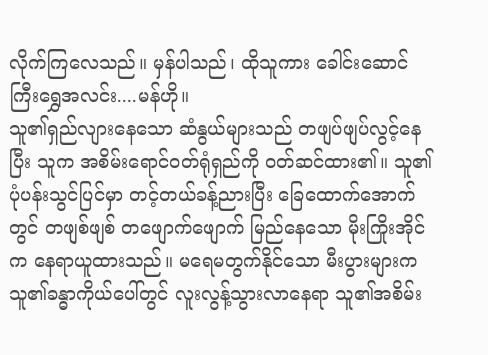လိုက်ကြလေသည်။ မှန်ပါသည်၊ ထိုသူကား ခေါင်းဆောင်ကြီးရွှေအလင်း....မန်ဟို။
သူ၏ရှည်လျားနေသော ဆံနွယ်များသည် တဖျပ်ဖျပ်လွင့်နေပြီး သူက အစိမ်းရောင်ဝတ်ရုံရှည်ကို ဝတ်ဆင်ထား၏။ သူ၏ပုံပန်းသွင်ပြင်မှာ တင့်တယ်ခန့်ညားပြီး ခြေထောက်အောက်တွင် တဖျစ်ဖျစ် တဖျောက်ဖျောက် မြည်နေသော မိုးကြိုးအိုင်က နေရာယူထားသည်။ မရေမတွက်နိုင်သော မီးပွားများက သူ၏ခန္ဓာကိုယ်ပေါ်တွင် လူးလွန့်သွားလာနေရာ သူ၏အစိမ်း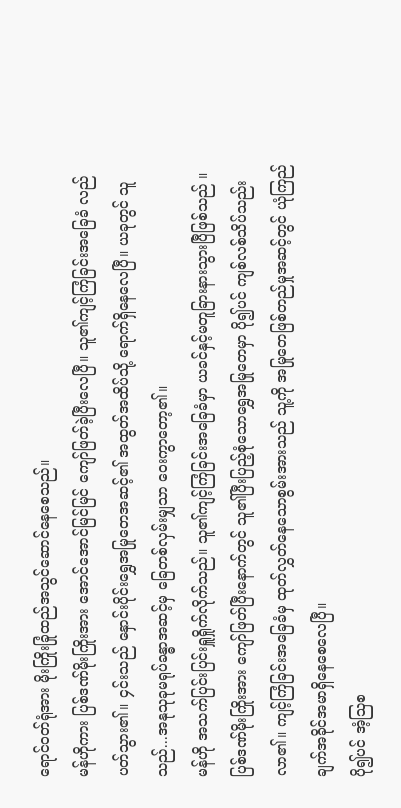ရောင်ဝတ်ရုံအား မိုးကြိုးခြုံထည်အသွင်ဆောင်နေစေသည်။
မန်ဟိုကား ပြစ်ဒဏ်မိုးကြိုးအား အောင်အောင်မြင်မြင် ကျော်ဖြတ်ခဲ့ပြီးလေပြီ။ သူ၏ကျင့်ကြံခြင်းအခြေခံ လည်ပတ်သွား၏။ ၄င်းသည် နှောင်းပိုင်းရွှေအမြုတေအဆင့်၏ အထွတ်အထိပ်သို့ ရောက်ရှိနေလေပြီ။ ယခုတွင် သူသည်...အနုသုခုမရုပ်ခန္ဓာအဆင့်မှ ခြေတစ်လှမ်းမျှသာ ဝေးကွာတော့၏။
မန်ဟို အသက်ပြင်းပြင်းရှူရှိုက်လိုက်သည်။ သူ၏ကျင့်ကြံခြင်းအခြေခံမှာ ယခင်နှင့်မတူခြားနားသွားပြီဖြစ်သည် ။ ပြစ်ဒဏ်မိုးကြိုးအား ကျော်ဖြတ်ပြီးနောက်တွင် သူ၏ပြီးပြည့်စုံသောရွှေအမြုတေမှာ ပို၍ပင် ကျစ်လစ်သိပ်သည်းလာ၏။ ကျင့်ကြံခြင်းအခြေခံမှ ထုတ်လွှတ်နေသောစွမ်းအားသည် သူ့ကို အမြုတေဖြစ်တည်မှုအဆင့်တွင် ယုံကြည်ချက်အခိုင်အမာရှိနေစေလေပြီ။
ပို၍ပင် အံ့သြစ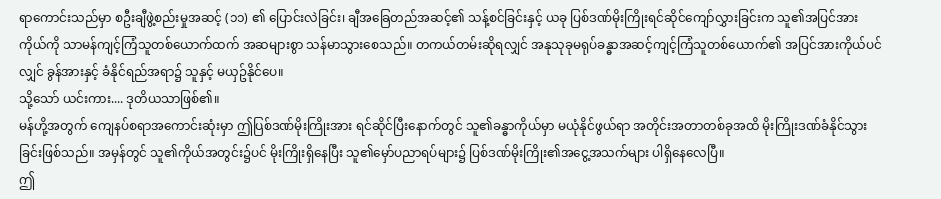ရာကောင်းသည်မှာ စဦးချီဖွဲ့စည်းမှုအဆင့် (၁၁) ၏ ပြောင်းလဲခြင်း၊ ချီအခြေတည်အဆင့်၏ သန့်စင်ခြင်းနှင့် ယခု ပြစ်ဒဏ်မိုးကြိုးရင်ဆိုင်ကျော်လွှားခြင်းက သူ၏အပြင်အားကိုယ်ကို သာမန်ကျင့်ကြံသူတစ်ယောက်ထက် အဆများစွာ သန်မာသွားစေသည်။ တကယ်တမ်းဆိုရလျှင် အနုသုခုမရုပ်ခန္ဓာအဆင့်ကျင့်ကြံသူတစ်ယောက်၏ အပြင်အားကိုယ်ပင်လျှင် ခွန်အားနှင့် ခံနိုင်ရည်အရာ၌ သူနှင့် မယှဥ်နိုင်ပေ။
သို့သော် ယင်းကား.... ဒုတိယသာဖြစ်၏။
မန်ဟို့အတွက် ကျေနပ်စရာအကောင်းဆုံးမှာ ဤပြစ်ဒဏ်မိုးကြိုးအား ရင်ဆိုင်ပြီးနောက်တွင် သူ၏ခန္ဓာကိုယ်မှာ မယုံနိုင်ဖွယ်ရာ အတိုင်းအတာတစ်ခုအထိ မိုးကြိုးဒဏ်ခံနိုင်သွားခြင်းဖြစ်သည်။ အမှန်တွင် သူ၏ကိုယ်အတွင်း၌ပင် မိုးကြိုးရှိနေပြီး သူ၏မှော်ပညာရပ်များ၌ ပြစ်ဒဏ်မိုးကြိုး၏အငွေ့အသက်များ ပါရှိနေလေပြီ။
ဤ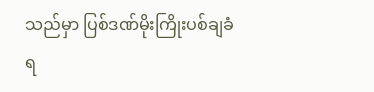သည်မှာ ပြစ်ဒဏ်မိုးကြိုးပစ်ချခံရ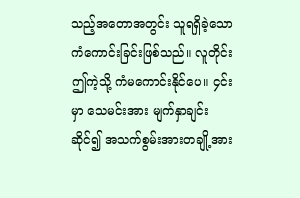သည့်အတောအတွင်း သူရရှိခဲ့သော ကံကောင်းခြင်းဖြစ်သည်။ လူတိုင်း ဤကဲ့သို့ ကံမကောင်းနိုင်ပေ။ ၄င်းမှာ သေမင်းအား မျက်နှာချင်းဆိုင်၍ အသက်စွမ်းအားတချို့အား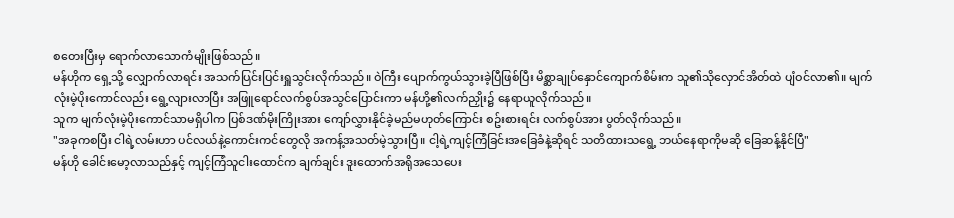စတေးပြီးမှ ရောက်လာသောကံမျိုးဖြစ်သည်။
မန်ဟိုက ရှေ့သို့ လျှောက်လာရင်း အသက်ပြင်းပြင်းရှူသွင်းလိုက်သည်။ ဝဲကြီး ပျောက်ကွယ်သွားခဲ့ပြီဖြစ်ပြီး မိစ္ဆာချုပ်နှောင်ကျောက်စိမ်းက သူ၏သိုလှောင်အိတ်ထဲ ပျံဝင်လာ၏။ မျက်လုံးမဲ့ပိုးကောင်လည်း ရွေ့လျားလာပြီး အဖြူရောင်လက်စွပ်အသွင်ပြောင်းကာ မန်ဟို့၏လက်ညှိုး၌ နေရာယူလိုက်သည်။
သူက မျက်လုံးမဲ့ပိုးကောင်သာမရှိပါက ပြစ်ဒဏ်မိုးကြိုးအား ကျော်လွှားနိုင်ခဲ့မည်မဟုတ်ကြောင်း စဥ်းစားရင်း လက်စွပ်အား ပွတ်လိုက်သည်။
"အခုကစပြီး ငါရဲ့လမ်းဟာ ပင်လယ်နဲ့ကောင်းကင်တွေလို အကန့်အသတ်မဲ့သွားပြီ။ ငါ့ရဲ့ကျင့်ကြံခြင်းအခြေခံနဲ့ဆိုရင် သတိထားသရွေ့ ဘယ်နေရာကိုမဆို ခြေဆန့်နိုင်ပြီ"
မန်ဟို ခေါင်းမော့လာသည်နှင့် ကျင့်ကြံသူငါးထောင်က ချက်ချင်း ဒူးထောက်အရိုအသေပေး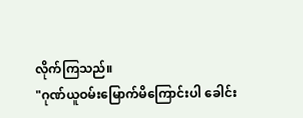လိုက်ကြသည်။
"ဂုဏ်ယူဝမ်းမြောက်မိကြောင်းပါ ခေါင်း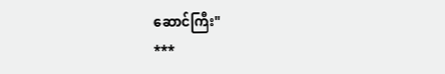ဆောင်ကြီး"
***